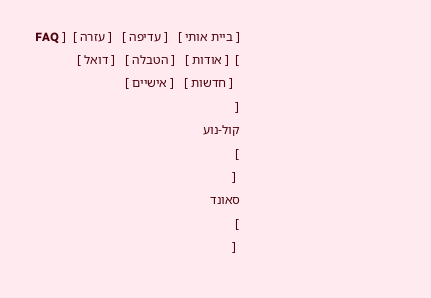[ ביית אותי ]   [ עדיפה ]   [ עזרה ]  [ FAQ ]  [ אודות ]   [ הטבלה ]   [ דואל ]
  [ חדשות ]   [ אישיים ]
[
קול-נוע
]
 [
סאונד
]
 [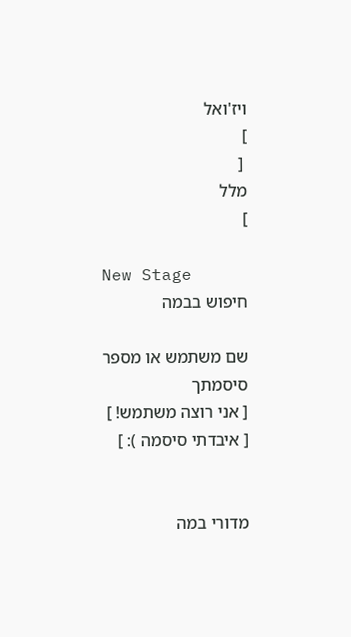ויז'ואל
]
 [
מלל
]

New Stage
חיפוש בבמה

שם משתמש או מספר
סיסמתך
[ אני רוצה משתמש! ]
[ איבדתי סיסמה ): ]


מדורי במה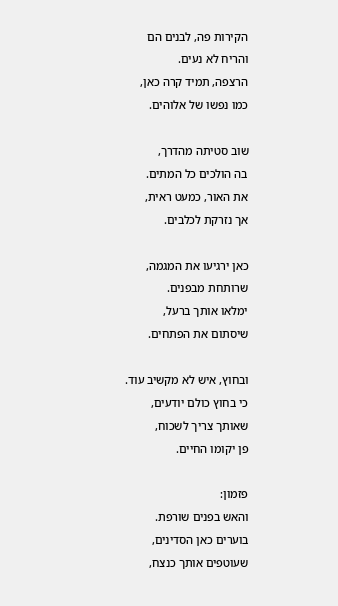הקירות פה, לבנים הם
והריח לא נעים.
הרצפה, תמיד קרה כאן,
כמו נפשו של אלוהים.

שוב סטיתה מהדרך,
בה הולכים כל המתים.
את האור, כמעט ראית,
אך נזרקת לכלבים.

כאן ירגיעו את המגמה,
שרותחת מבפנים.
ימלאו אותך ברעל,
שיסתום את הפתחים.

ובחוץ, איש לא מקשיב עוד.
כי בחוץ כולם יודעים,
שאותך צריך לשכוח,
פן יקומו החיים.

פזמון:
והאש בפנים שורפת.
בוערים כאן הסדינים,
שעוטפים אותך כנצח,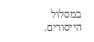במסלול הייסורים.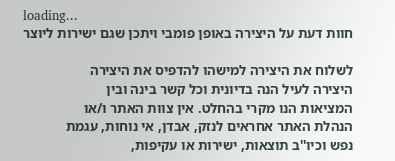loading...
חוות דעת על היצירה באופן פומבי ויתכן שגם ישירות ליוצר

לשלוח את היצירה למישהו להדפיס את היצירה
היצירה לעיל הנה בדיונית וכל קשר בינה ובין
המציאות הנו מקרי בהחלט. אין צוות האתר ו/או
הנהלת האתר אחראים לנזק, אבדן, אי נוחות, עגמת
נפש וכיו''ב תוצאות, ישירות או עקיפות,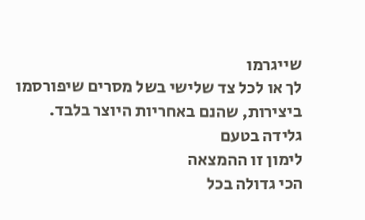שייגרמו
לך או לכל צד שלישי בשל מסרים שיפורסמו
ביצירות, שהנם באחריות היוצר בלבד.
גלידה בטעם
לימון זו ההמצאה
הכי גדולה בכל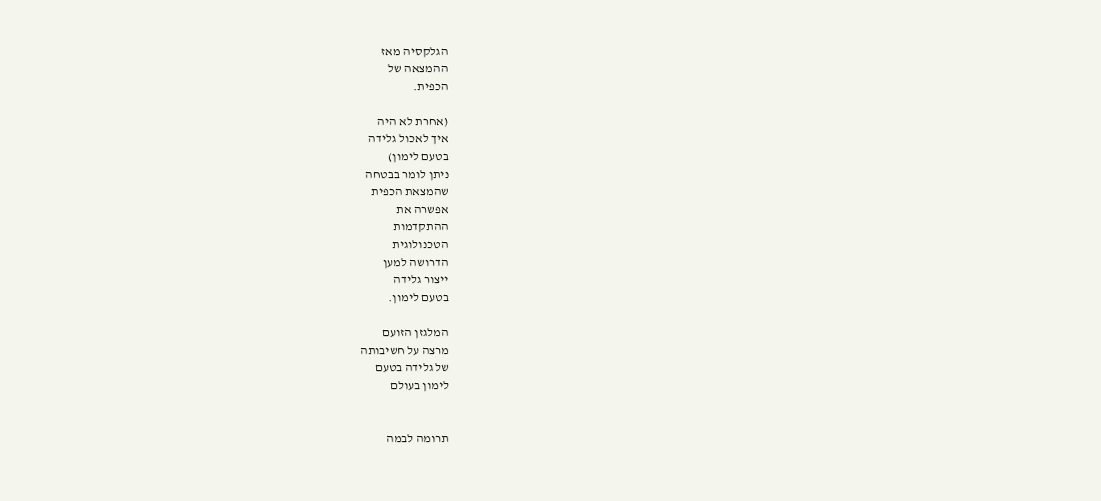הגלקסיה מאז
ההמצאה של
הכפית.

(אחרת לא היה
איך לאכול גלידה
בטעם לימון)
ניתן לומר בבטחה
שהמצאת הכפית
אפשרה את
ההתקדמות
הטכנולוגית
הדרושה למען
ייצור גלידה
בטעם לימון.

המלגזן הזועם
מרצה על חשיבותה
של גלידה בטעם
לימון בעולם


תרומה לבמה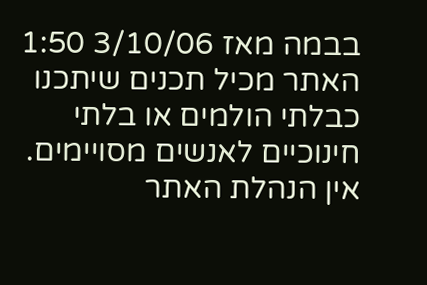בבמה מאז 3/10/06 1:50
האתר מכיל תכנים שיתכנו כבלתי הולמים או בלתי חינוכיים לאנשים מסויימים.
אין הנהלת האתר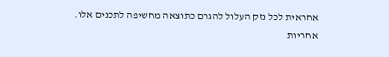אחראית לכל נזק העלול להגרם כתוצאה מחשיפה לתכנים אלו.
אחריות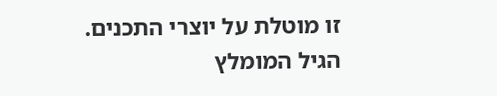זו מוטלת על יוצרי התכנים. הגיל המומלץ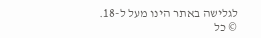לגלישה באתר הינו מעל ל-18.
© כל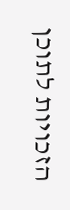הזכויות לתוכן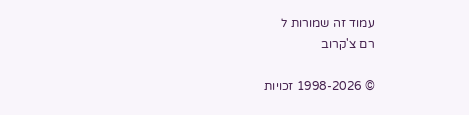עמוד זה שמורות ל
רם צ'קרוב

© 1998-2026 זכויות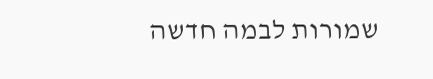שמורות לבמה חדשה